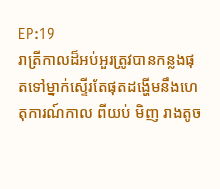EP:19
រាត្រីកាលដ៏អប់អួរត្រូវបានកន្លងផុតទៅម្នាក់ស្ទើរតែផុតដង្ហើមនឹងហេតុការណ៍កាល ពីយប់ មិញ រាងតូច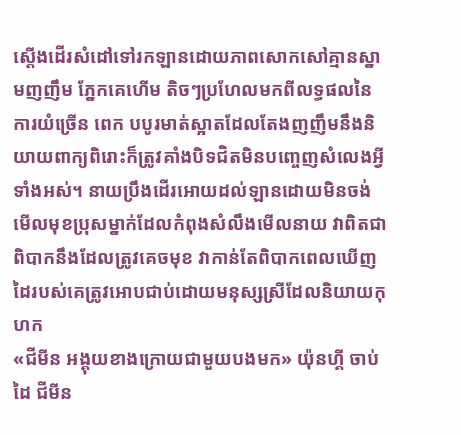ស្តើងដើរសំដៅទៅរកឡានដោយភាពសោកសៅគ្មានស្នាមញញឹម ភ្នែកគេហើម តិចៗប្រហែលមកពីលទ្ធផលនៃការយំច្រើន ពេក បបូរមាត់ស្អាតដែលតែងញញឹមនឹងនិយាយពាក្យពិរោះក៏ត្រូវគាំងបិទជិតមិនបញ្ចេញសំលេងអ្វីទាំងអស់។ នាយប្រឹងដើរអោយដល់ឡានដោយមិនចង់មើលមុខប្រុសម្នាក់ដែលកំពុងសំលឹងមើលនាយ វាពិតជាពិបាកនឹងដែលត្រូវគេចមុខ វាកាន់តែពិបាកពេលឃើញដៃរបស់គេត្រូវអោបជាប់ដោយមនុស្សស្រីដែលនិយាយកុហក
«ជីមីន អង្គុយខាងក្រោយជាមួយបងមក» យ៉ុនហ្គី ចាប់ដៃ ជីមីន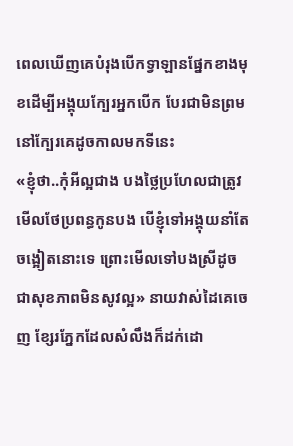ពេលឃើញគេបំរុងបើកទ្វាឡានផ្នែកខាងមុខដើម្បីអង្គុយក្បែរអ្នកបើក បែរជាមិនព្រមនៅក្បែរគេដូចកាលមកទីនេះ
«ខ្ញុំថា..កុំអីល្អជាង បងថ្លៃប្រហែលជាត្រូវមើលថែប្រពន្ធកូនបង បើខ្ញុំទៅអង្គុយនាំតែចង្អៀតនោះទេ ព្រោះមើលទៅបងស្រីដូចជាសុខភាពមិនសូវល្អ» នាយវាស់ដៃគេចេញ ខ្សែរភ្នែកដែលសំលឹងក៏ដក់ដោ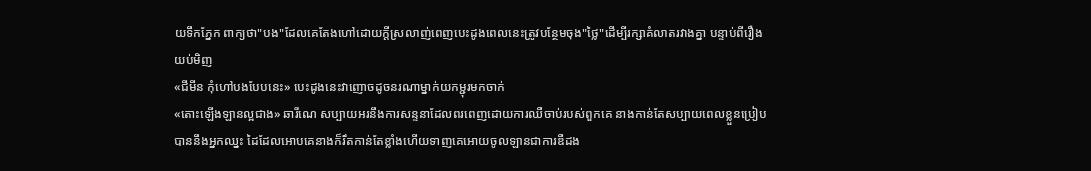យទឹកភ្នែក ពាក្យថា"បង"ដែលគេតែងហៅដោយក្តីស្រលាញ់ពេញបេះដូងពេលនេះត្រូវបន្ថែមចុង"ថ្លៃ"ដើម្បីរក្សាគំលាតរវាងគ្នា បន្ទាប់ពីរឿងយប់មិញ
«ជីមីន កុំហៅបងបែបនេះ» បេះដូងនេះវាញោចដូចនរណាម្នាក់យកម្ជុរមកចាក់
«តោះឡើងឡានល្អជាង» ឆារីណេ សប្បាយអរនឹងការសន្ទនាដែលពរពេញដោយការឈឺចាប់របស់ពួកគេ នាងកាន់តែសប្បាយពេលខ្លួនប្រៀបបាននឹងអ្នកឈ្នះ ដៃដែលអោបគេនាងក៏រឹតកាន់តែខ្លាំងហើយទាញគេអោយចូលឡានជាការឌឺដង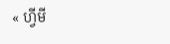« ហ្វីមី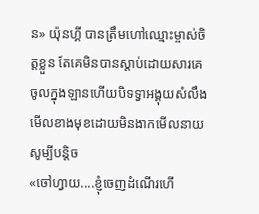ន» យ៉ុនហ្គី បានត្រឹមហៅឈ្មោះម្ចាស់ចិត្តខ្លួន តែគេមិនបានស្តាប់ដោយសារគេចូលក្នុងឡានហើយបិទទ្វាអង្គុយសំលឹងមើលខាងមុខដោយមិនងាកមើលនាយសូម្បីបន្តិច
«ចៅហ្វាយ....ខ្ញុំចេញដំណើរហើ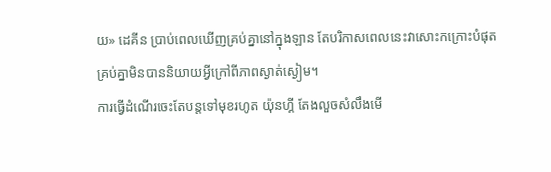យ» ដេគីន ប្រាប់ពេលឃើញគ្រប់គ្នានៅក្នុងឡាន តែបរិកាសពេលនេះវាសោះកក្រោះបំផុត គ្រប់គ្នាមិនបាននិយាយអ្វីក្រៅពីភាពស្ងាត់ស្ងៀម។
ការធ្វើដំណើរចេះតែបន្តទៅមុខរហូត យ៉ុនហ្គី តែងលួចសំលឹងមើ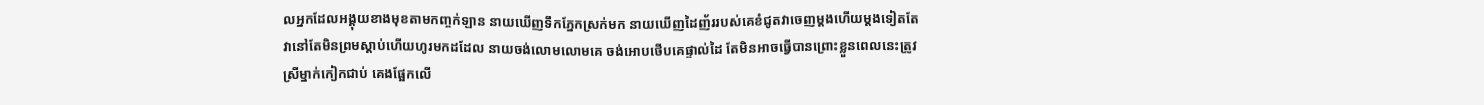លអ្នកដែលអង្គុយខាងមុខតាមកញ្ចក់ឡាន នាយឃើញទឹកភ្នែកស្រក់មក នាយឃើញដៃញ័ររបស់គេខំជូតវាចេញម្តងហើយម្តងទៀតតែវានៅតែមិនព្រមស្តាប់ហើយហូរមកដដែល នាយចង់លោមលោមគេ ចង់អោបថើបគេផ្ទាល់ដៃ តែមិនអាចធ្វើបានព្រោះខ្លួនពេលនេះត្រូវស្រីម្នាក់កៀកជាប់ គេងផ្អែកលើ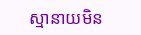ស្មានាយមិន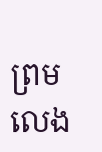ព្រមលេង